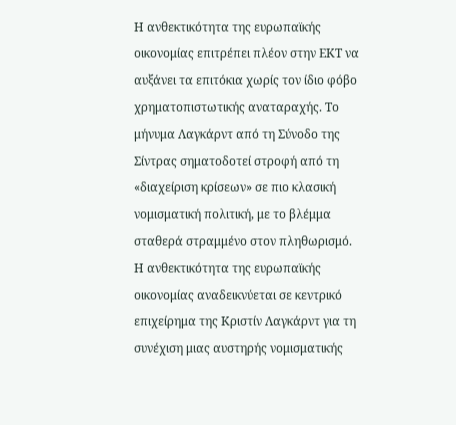Η ανθεκτικότητα της ευρωπαϊκής οικονομίας επιτρέπει πλέον στην ΕΚΤ να αυξάνει τα επιτόκια χωρίς τον ίδιο φόβο χρηματοπιστωτικής αναταραχής. Το μήνυμα Λαγκάρντ από τη Σύνοδο της Σίντρας σηματοδοτεί στροφή από τη «διαχείριση κρίσεων» σε πιο κλασική νομισματική πολιτική, με το βλέμμα σταθερά στραμμένο στον πληθωρισμό.
Η ανθεκτικότητα της ευρωπαϊκής οικονομίας αναδεικνύεται σε κεντρικό επιχείρημα της Κριστίν Λαγκάρντ για τη συνέχιση μιας αυστηρής νομισματικής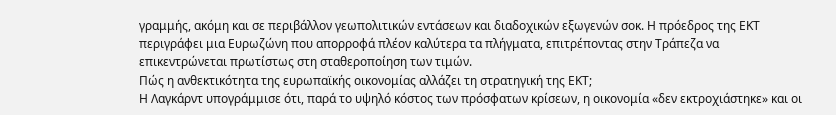γραμμής, ακόμη και σε περιβάλλον γεωπολιτικών εντάσεων και διαδοχικών εξωγενών σοκ. Η πρόεδρος της ΕΚΤ περιγράφει μια Ευρωζώνη που απορροφά πλέον καλύτερα τα πλήγματα, επιτρέποντας στην Τράπεζα να επικεντρώνεται πρωτίστως στη σταθεροποίηση των τιμών.
Πώς η ανθεκτικότητα της ευρωπαϊκής οικονομίας αλλάζει τη στρατηγική της ΕΚΤ;
Η Λαγκάρντ υπογράμμισε ότι, παρά το υψηλό κόστος των πρόσφατων κρίσεων, η οικονομία «δεν εκτροχιάστηκε» και οι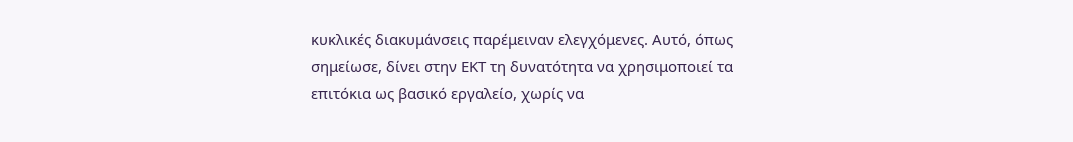κυκλικές διακυμάνσεις παρέμειναν ελεγχόμενες. Αυτό, όπως σημείωσε, δίνει στην ΕΚΤ τη δυνατότητα να χρησιμοποιεί τα επιτόκια ως βασικό εργαλείο, χωρίς να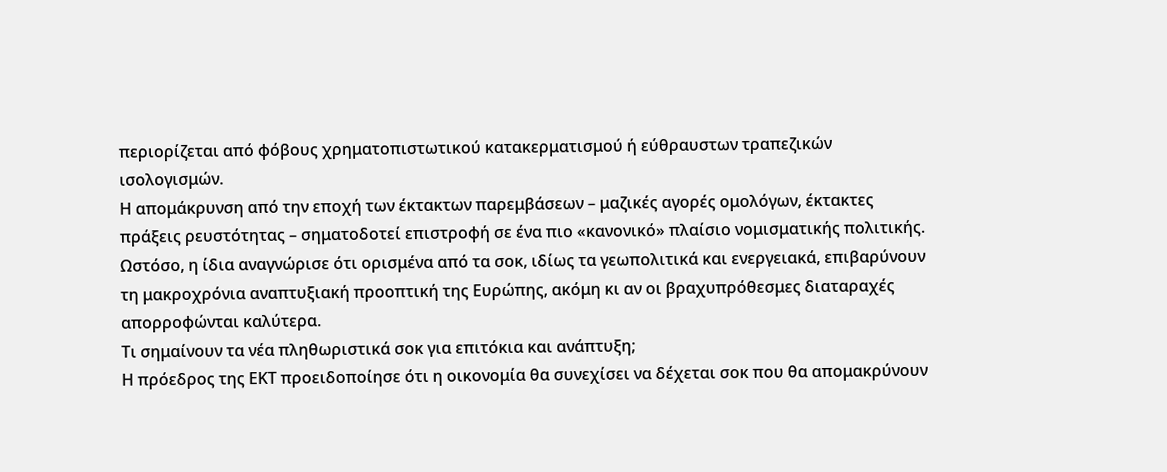περιορίζεται από φόβους χρηματοπιστωτικού κατακερματισμού ή εύθραυστων τραπεζικών ισολογισμών.
Η απομάκρυνση από την εποχή των έκτακτων παρεμβάσεων – μαζικές αγορές ομολόγων, έκτακτες πράξεις ρευστότητας – σηματοδοτεί επιστροφή σε ένα πιο «κανονικό» πλαίσιο νομισματικής πολιτικής. Ωστόσο, η ίδια αναγνώρισε ότι ορισμένα από τα σοκ, ιδίως τα γεωπολιτικά και ενεργειακά, επιβαρύνουν τη μακροχρόνια αναπτυξιακή προοπτική της Ευρώπης, ακόμη κι αν οι βραχυπρόθεσμες διαταραχές απορροφώνται καλύτερα.
Τι σημαίνουν τα νέα πληθωριστικά σοκ για επιτόκια και ανάπτυξη;
Η πρόεδρος της ΕΚΤ προειδοποίησε ότι η οικονομία θα συνεχίσει να δέχεται σοκ που θα απομακρύνουν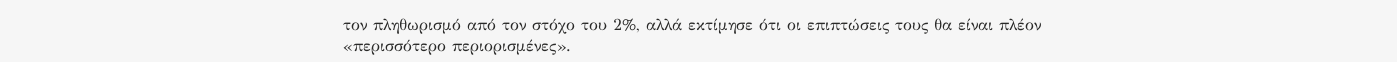τον πληθωρισμό από τον στόχο του 2%, αλλά εκτίμησε ότι οι επιπτώσεις τους θα είναι πλέον «περισσότερο περιορισμένες».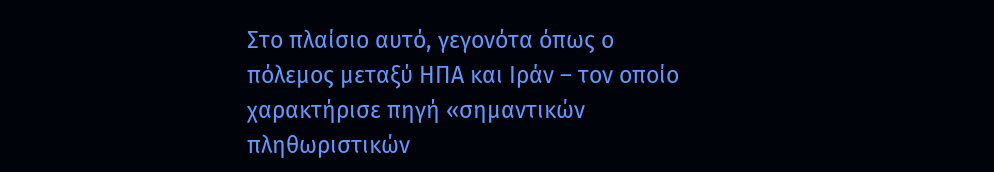Στο πλαίσιο αυτό, γεγονότα όπως ο πόλεμος μεταξύ ΗΠΑ και Ιράν – τον οποίο χαρακτήρισε πηγή «σημαντικών πληθωριστικών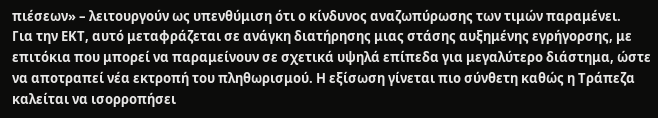πιέσεων» – λειτουργούν ως υπενθύμιση ότι ο κίνδυνος αναζωπύρωσης των τιμών παραμένει.
Για την ΕΚΤ, αυτό μεταφράζεται σε ανάγκη διατήρησης μιας στάσης αυξημένης εγρήγορσης, με επιτόκια που μπορεί να παραμείνουν σε σχετικά υψηλά επίπεδα για μεγαλύτερο διάστημα, ώστε να αποτραπεί νέα εκτροπή του πληθωρισμού. Η εξίσωση γίνεται πιο σύνθετη καθώς η Τράπεζα καλείται να ισορροπήσει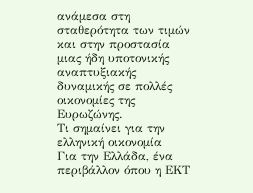ανάμεσα στη σταθερότητα των τιμών και στην προστασία μιας ήδη υποτονικής αναπτυξιακής δυναμικής σε πολλές οικονομίες της Ευρωζώνης.
Τι σημαίνει για την ελληνική οικονομία
Για την Ελλάδα, ένα περιβάλλον όπου η ΕΚΤ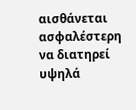αισθάνεται ασφαλέστερη να διατηρεί υψηλά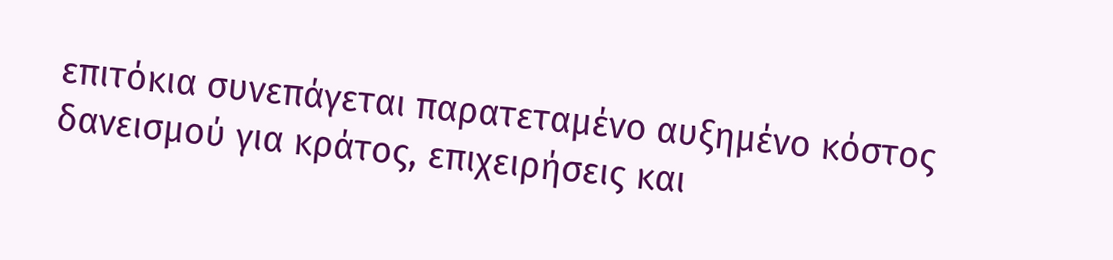επιτόκια συνεπάγεται παρατεταμένο αυξημένο κόστος δανεισμού για κράτος, επιχειρήσεις και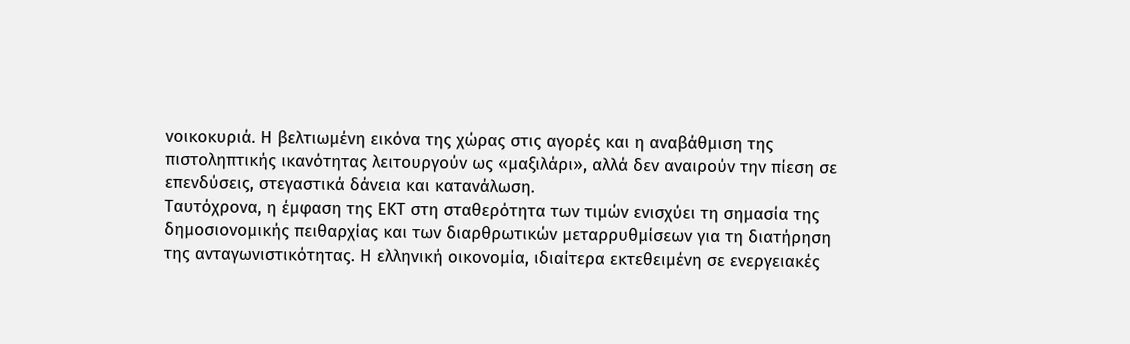νοικοκυριά. Η βελτιωμένη εικόνα της χώρας στις αγορές και η αναβάθμιση της πιστοληπτικής ικανότητας λειτουργούν ως «μαξιλάρι», αλλά δεν αναιρούν την πίεση σε επενδύσεις, στεγαστικά δάνεια και κατανάλωση.
Ταυτόχρονα, η έμφαση της ΕΚΤ στη σταθερότητα των τιμών ενισχύει τη σημασία της δημοσιονομικής πειθαρχίας και των διαρθρωτικών μεταρρυθμίσεων για τη διατήρηση της ανταγωνιστικότητας. Η ελληνική οικονομία, ιδιαίτερα εκτεθειμένη σε ενεργειακές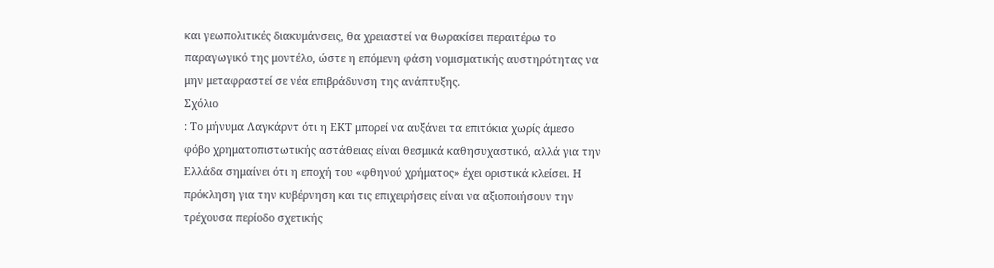και γεωπολιτικές διακυμάνσεις, θα χρειαστεί να θωρακίσει περαιτέρω το παραγωγικό της μοντέλο, ώστε η επόμενη φάση νομισματικής αυστηρότητας να μην μεταφραστεί σε νέα επιβράδυνση της ανάπτυξης.
Σχόλιο
: Το μήνυμα Λαγκάρντ ότι η ΕΚΤ μπορεί να αυξάνει τα επιτόκια χωρίς άμεσο φόβο χρηματοπιστωτικής αστάθειας είναι θεσμικά καθησυχαστικό, αλλά για την Ελλάδα σημαίνει ότι η εποχή του «φθηνού χρήματος» έχει οριστικά κλείσει. Η πρόκληση για την κυβέρνηση και τις επιχειρήσεις είναι να αξιοποιήσουν την τρέχουσα περίοδο σχετικής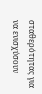σταθερότητας για να ενισχύσουν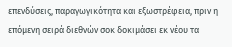επενδύσεις, παραγωγικότητα και εξωστρέφεια, πριν η επόμενη σειρά διεθνών σοκ δοκιμάσει εκ νέου τα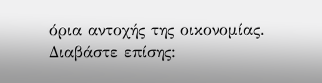όρια αντοχής της οικονομίας.
Διαβάστε επίσης: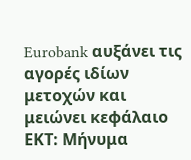Eurobank αυξάνει τις αγορές ιδίων μετοχών και μειώνει κεφάλαιο
ΕΚΤ: Μήνυμα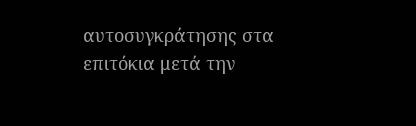αυτοσυγκράτησης στα επιτόκια μετά την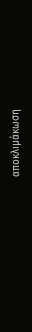αποκλιμάκωση